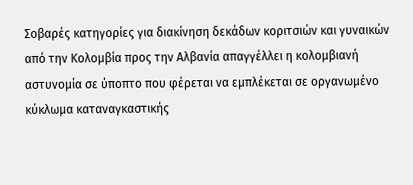Σοβαρές κατηγορίες για διακίνηση δεκάδων κοριτσιών και γυναικών από την Κολομβία προς την Αλβανία απαγγέλλει η κολομβιανή αστυνομία σε ύποπτο που φέρεται να εμπλέκεται σε οργανωμένο κύκλωμα καταναγκαστικής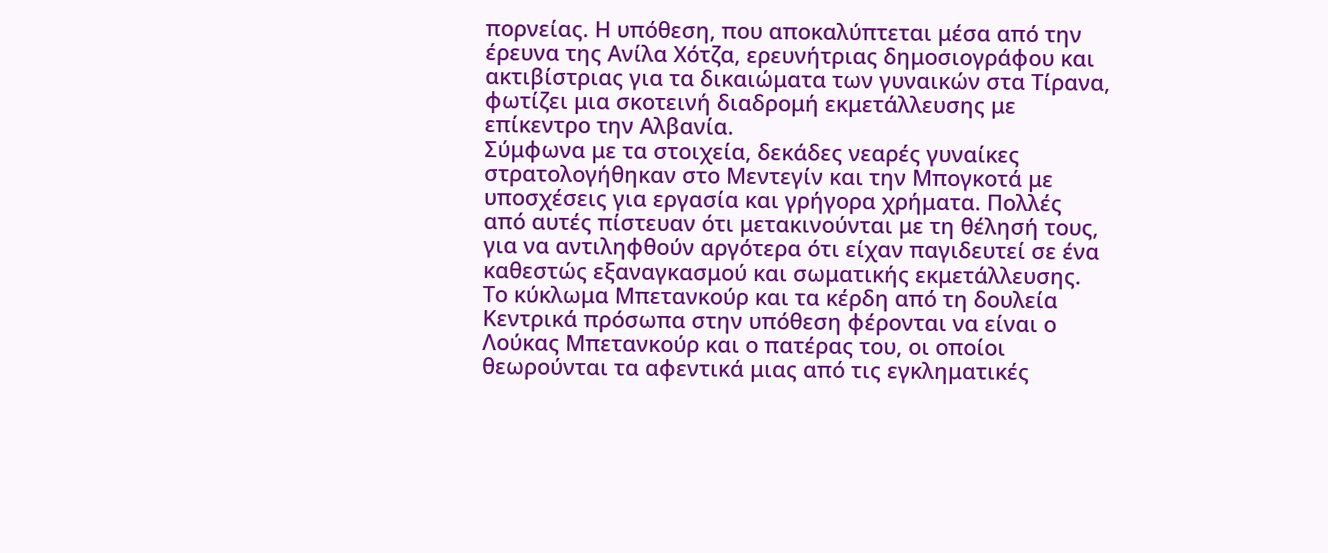πορνείας. Η υπόθεση, που αποκαλύπτεται μέσα από την έρευνα της Ανίλα Χότζα, ερευνήτριας δημοσιογράφου και ακτιβίστριας για τα δικαιώματα των γυναικών στα Τίρανα, φωτίζει μια σκοτεινή διαδρομή εκμετάλλευσης με επίκεντρο την Αλβανία.
Σύμφωνα με τα στοιχεία, δεκάδες νεαρές γυναίκες στρατολογήθηκαν στο Μεντεγίν και την Μπογκοτά με υποσχέσεις για εργασία και γρήγορα χρήματα. Πολλές από αυτές πίστευαν ότι μετακινούνται με τη θέλησή τους, για να αντιληφθούν αργότερα ότι είχαν παγιδευτεί σε ένα καθεστώς εξαναγκασμού και σωματικής εκμετάλλευσης.
Το κύκλωμα Μπετανκούρ και τα κέρδη από τη δουλεία
Κεντρικά πρόσωπα στην υπόθεση φέρονται να είναι ο Λούκας Μπετανκούρ και ο πατέρας του, οι οποίοι θεωρούνται τα αφεντικά μιας από τις εγκληματικές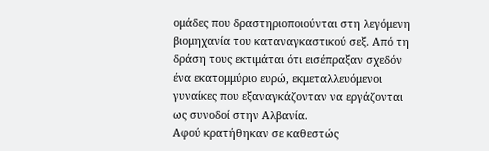ομάδες που δραστηριοποιούνται στη λεγόμενη βιομηχανία του καταναγκαστικού σεξ. Από τη δράση τους εκτιμάται ότι εισέπραξαν σχεδόν ένα εκατομμύριο ευρώ, εκμεταλλευόμενοι γυναίκες που εξαναγκάζονταν να εργάζονται ως συνοδοί στην Αλβανία.
Αφού κρατήθηκαν σε καθεστώς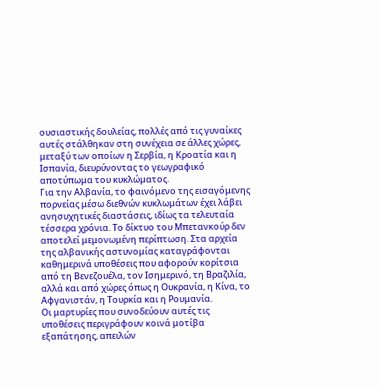ουσιαστικής δουλείας, πολλές από τις γυναίκες αυτές στάλθηκαν στη συνέχεια σε άλλες χώρες, μεταξύ των οποίων η Σερβία, η Κροατία και η Ισπανία, διευρύνοντας το γεωγραφικό αποτύπωμα του κυκλώματος.
Για την Αλβανία, το φαινόμενο της εισαγόμενης πορνείας μέσω διεθνών κυκλωμάτων έχει λάβει ανησυχητικές διαστάσεις, ιδίως τα τελευταία τέσσερα χρόνια. Το δίκτυο του Μπετανκούρ δεν αποτελεί μεμονωμένη περίπτωση. Στα αρχεία της αλβανικής αστυνομίας καταγράφονται καθημερινά υποθέσεις που αφορούν κορίτσια από τη Βενεζουέλα, τον Ισημερινό, τη Βραζιλία, αλλά και από χώρες όπως η Ουκρανία, η Κίνα, το Αφγανιστάν, η Τουρκία και η Ρουμανία.
Οι μαρτυρίες που συνοδεύουν αυτές τις υποθέσεις περιγράφουν κοινά μοτίβα εξαπάτησης, απειλών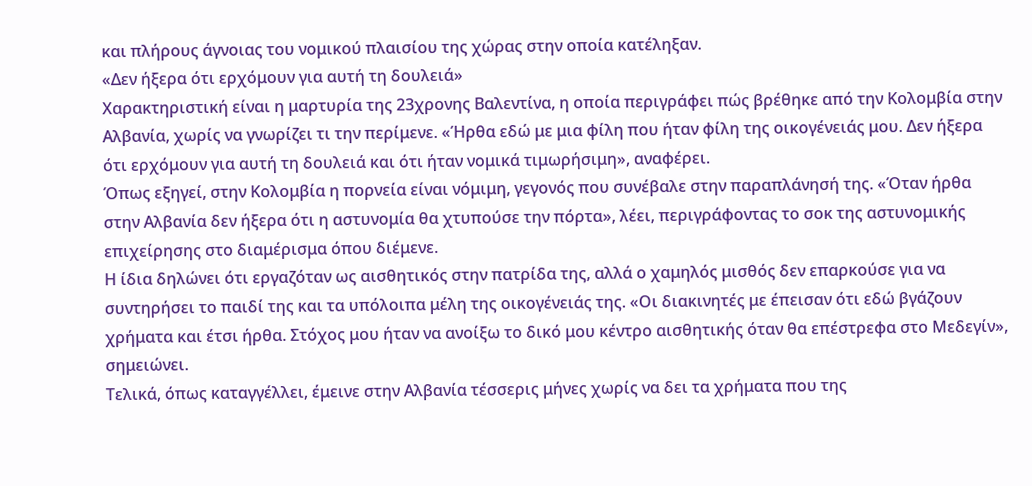και πλήρους άγνοιας του νομικού πλαισίου της χώρας στην οποία κατέληξαν.
«Δεν ήξερα ότι ερχόμουν για αυτή τη δουλειά»
Χαρακτηριστική είναι η μαρτυρία της 23χρονης Βαλεντίνα, η οποία περιγράφει πώς βρέθηκε από την Κολομβία στην Αλβανία, χωρίς να γνωρίζει τι την περίμενε. «Ήρθα εδώ με μια φίλη που ήταν φίλη της οικογένειάς μου. Δεν ήξερα ότι ερχόμουν για αυτή τη δουλειά και ότι ήταν νομικά τιμωρήσιμη», αναφέρει.
Όπως εξηγεί, στην Κολομβία η πορνεία είναι νόμιμη, γεγονός που συνέβαλε στην παραπλάνησή της. «Όταν ήρθα στην Αλβανία δεν ήξερα ότι η αστυνομία θα χτυπούσε την πόρτα», λέει, περιγράφοντας το σοκ της αστυνομικής επιχείρησης στο διαμέρισμα όπου διέμενε.
Η ίδια δηλώνει ότι εργαζόταν ως αισθητικός στην πατρίδα της, αλλά ο χαμηλός μισθός δεν επαρκούσε για να συντηρήσει το παιδί της και τα υπόλοιπα μέλη της οικογένειάς της. «Οι διακινητές με έπεισαν ότι εδώ βγάζουν χρήματα και έτσι ήρθα. Στόχος μου ήταν να ανοίξω το δικό μου κέντρο αισθητικής όταν θα επέστρεφα στο Μεδεγίν», σημειώνει.
Τελικά, όπως καταγγέλλει, έμεινε στην Αλβανία τέσσερις μήνες χωρίς να δει τα χρήματα που της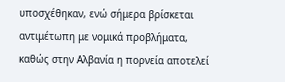υποσχέθηκαν, ενώ σήμερα βρίσκεται αντιμέτωπη με νομικά προβλήματα, καθώς στην Αλβανία η πορνεία αποτελεί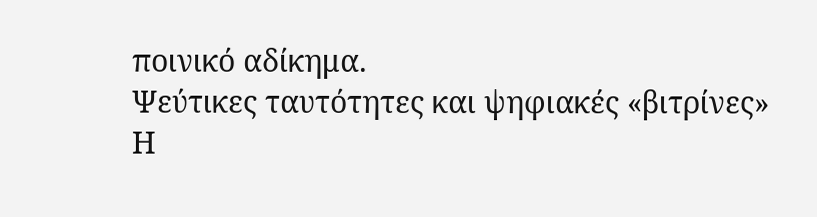ποινικό αδίκημα.
Ψεύτικες ταυτότητες και ψηφιακές «βιτρίνες»
Η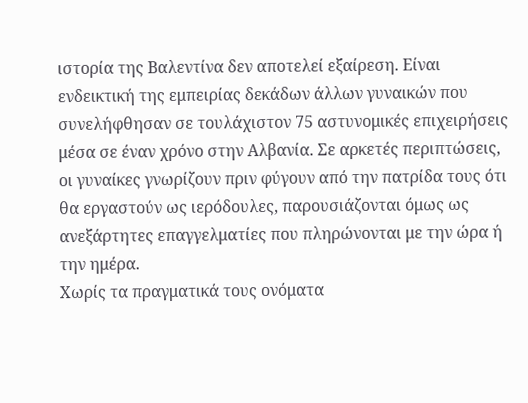ιστορία της Βαλεντίνα δεν αποτελεί εξαίρεση. Είναι ενδεικτική της εμπειρίας δεκάδων άλλων γυναικών που συνελήφθησαν σε τουλάχιστον 75 αστυνομικές επιχειρήσεις μέσα σε έναν χρόνο στην Αλβανία. Σε αρκετές περιπτώσεις, οι γυναίκες γνωρίζουν πριν φύγουν από την πατρίδα τους ότι θα εργαστούν ως ιερόδουλες, παρουσιάζονται όμως ως ανεξάρτητες επαγγελματίες που πληρώνονται με την ώρα ή την ημέρα.
Χωρίς τα πραγματικά τους ονόματα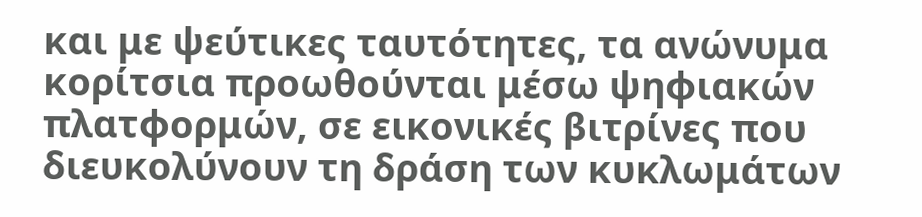και με ψεύτικες ταυτότητες, τα ανώνυμα κορίτσια προωθούνται μέσω ψηφιακών πλατφορμών, σε εικονικές βιτρίνες που διευκολύνουν τη δράση των κυκλωμάτων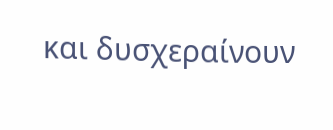και δυσχεραίνουν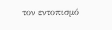τον εντοπισμό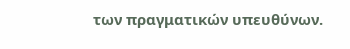των πραγματικών υπευθύνων.